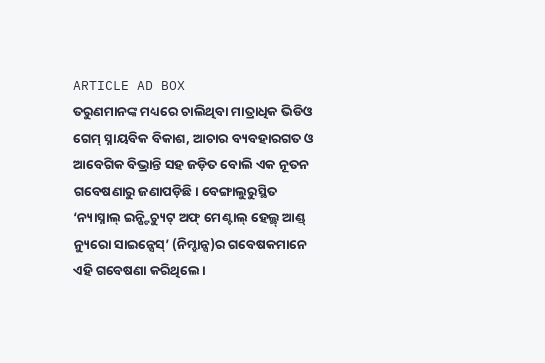ARTICLE AD BOX
ତରୁଣମାନଙ୍କ ମଧ୍ୟରେ ଚାଲିଥିବା ମାତ୍ରାଧିକ ଭିଡିଓ ଗେମ୍ ସ୍ନାୟବିକ ବିକାଶ, ଆଚାର ବ୍ୟବହାରଗତ ଓ ଆବେଗିକ ବିଭ୍ରାନ୍ତି ସହ ଜଡ଼ିତ ବୋଲି ଏକ ନୂତନ ଗବେଷଣାରୁ ଜଣାପଡ଼ିଛି। ବେଙ୍ଗାଲୁରୁସ୍ଥିତ ‘ନ୍ୟାସ୍ନାଲ୍ ଇନ୍ଷ୍ଟିଚ୍ୟୁଟ୍ ଅଫ୍ ମେଣ୍ଟାଲ୍ ହେଲ୍ଥ୍ ଆଣ୍ଡ୍ ନ୍ୟୁରୋ ସାଇନ୍ସେସ୍’ (ନିମ୍ହାନ୍ସ)ର ଗବେଷକମାନେ ଏହି ଗବେଷଣା କରିଥିଲେ।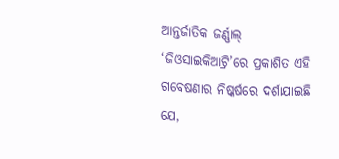ଆନ୍ତର୍ଜାତିକ ଜର୍ଣ୍ଣାଲ୍ ‘ଜିଓସାଇକିଆଟ୍ରି’ରେ ପ୍ରକାଶିତ ଏହି ଗବେଷଣାର ନିଷ୍କର୍ଷରେ ଦର୍ଶାଯାଇଛି ଯେ,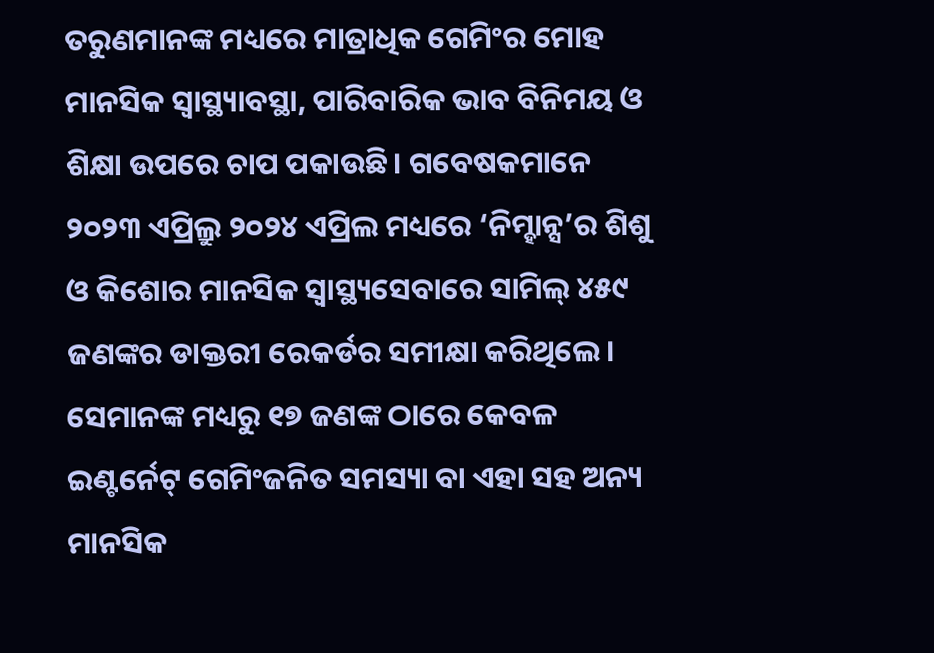ତରୁଣମାନଙ୍କ ମଧ୍ୟରେ ମାତ୍ରାଧିକ ଗେମିଂର ମୋହ ମାନସିକ ସ୍ବାସ୍ଥ୍ୟାବସ୍ଥା, ପାରିବାରିକ ଭାବ ବିନିମୟ ଓ ଶିକ୍ଷା ଉପରେ ଚାପ ପକାଉଛି। ଗବେଷକମାନେ ୨୦୨୩ ଏପ୍ରିଲ୍ରୁ ୨୦୨୪ ଏପ୍ରିଲ ମଧ୍ୟରେ ‘ନିମ୍ହାନ୍ସ’ର ଶିଶୁ ଓ କିଶୋର ମାନସିକ ସ୍ବାସ୍ଥ୍ୟସେବାରେ ସାମିଲ୍ ୪୫୯ ଜଣଙ୍କର ଡାକ୍ତରୀ ରେକର୍ଡର ସମୀକ୍ଷା କରିଥିଲେ। ସେମାନଙ୍କ ମଧ୍ୟରୁ ୧୭ ଜଣଙ୍କ ଠାରେ କେବଳ ଇଣ୍ଟର୍ନେଟ୍ ଗେମିଂଜନିତ ସମସ୍ୟା ବା ଏହା ସହ ଅନ୍ୟ ମାନସିକ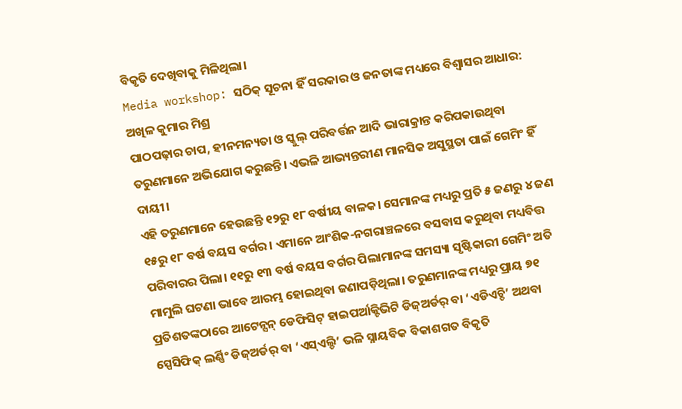ବିକୃତି ଦେଖିବାକୁ ମିଳିଥିଲା।
Media workshop: ସଠିକ୍ ସୂଚନା ହିଁ ସରକାର ଓ ଜନତାଙ୍କ ମଧ୍ୟରେ ବିଶ୍ୱାସର ଆଧାର: ଅଖିଳ କୁମାର ମିଶ୍ର
ପାଠପଢ଼ାର ଚାପ, ହୀନମନ୍ୟତା ଓ ସ୍କୁଲ୍ ପରିବର୍ତ୍ତନ ଆଦି ଭାରାକ୍ରାନ୍ତ କରିପକାଉଥିବା ତରୁଣମାନେ ଅଭିଯୋଗ କରୁଛନ୍ତି। ଏଭଳି ଆଭ୍ୟନ୍ତରୀଣ ମାନସିକ ଅସୁସ୍ଥତା ପାଇଁ ଗେମିଂ ହିଁ ଦାୟୀ।
ଏହି ତରୁଣମାନେ ହେଉଛନ୍ତି ୧୨ରୁ ୧୮ ବର୍ଷୀୟ ବାଳକ। ସେମାନଙ୍କ ମଧ୍ୟରୁ ପ୍ରତି ୫ ଜଣରୁ ୪ ଜଣ ୧୫ରୁ ୧୮ ବର୍ଷ ବୟସ ବର୍ଗର। ଏମାନେ ଆଂଶିକ-ନଗରାଞ୍ଚଳରେ ବସବାସ କରୁଥିବା ମଧ୍ୟବିତ୍ତ ପରିବାରର ପିଲା। ୧୧ରୁ ୧୩ ବର୍ଷ ବୟସ ବର୍ଗର ପିଲାମାନଙ୍କ ସମସ୍ୟା ସୃଷ୍ଟିକାରୀ ଗେମିଂ ଅତି ମାମୁଲି ଘଟଣା ଭାବେ ଆରମ୍ଭ ହୋଇଥିବା ଜଣାପଡ଼ିଥିଲା। ତରୁଣମାନଙ୍କ ମଧ୍ୟରୁ ପ୍ରାୟ ୭୧ ପ୍ରତିଶତଙ୍କଠାରେ ଆଟେନ୍ସନ୍ ଡେଫିସିଟ୍ ହାଇପର୍ଆକ୍ଟିଭିଟି ଡିଜ୍ଅର୍ଡର୍ ବା ‘ଏଡିଏଚ୍ଡି’ ଅଥବା ସ୍ପେସିଫିକ୍ ଲର୍ଣ୍ଣିଂ ଡିଜ୍ଅର୍ଡର୍ ବା ‘ଏସ୍ଏଲ୍ଡି’ ଭଳି ସ୍ନାୟବିକ ବିକାଶଗତ ବିକୃତି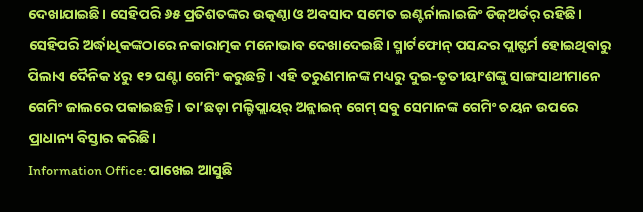ଦେଖାଯାଇଛି। ସେହିପରି ୬୫ ପ୍ରତିଶତଙ୍କର ଉତ୍କଣ୍ଠା ଓ ଅବସାଦ ସମେତ ଇଣ୍ଟର୍ନାଲାଇଜିଂ ଡିଜ୍ଅର୍ଡର୍ ରହିଛି। ସେହିପରି ଅର୍ଦ୍ଧାଧିକଙ୍କଠାରେ ନକାରାତ୍ମକ ମନୋଭାବ ଦେଖାଦେଇଛି। ସ୍ମାର୍ଟଫୋନ୍ ପସନ୍ଦର ପ୍ଲାଟ୍ଫର୍ମ ହୋଇଥିବାରୁ ପିଲାଏ ଦୈନିକ ୪ରୁ ୧୨ ଘଣ୍ଟା ଗେମିଂ କରୁଛନ୍ତି। ଏହି ତରୁଣମାନଙ୍କ ମଧ୍ୟରୁ ଦୁଇ-ତୃତୀୟାଂଶଙ୍କୁ ସାଙ୍ଗସାଥୀମାନେ ଗେମିଂ ଜାଲରେ ପକାଇଛନ୍ତି। ତା’ଛଡ଼ା ମଲ୍ଟିପ୍ଲାୟର୍ ଅନ୍ଲାଇନ୍ ଗେମ୍ ସବୁ ସେମାନଙ୍କ ଗେମିଂ ଚୟନ ଉପରେ ପ୍ରାଧାନ୍ୟ ବିସ୍ତାର କରିଛି।
Information Office: ପାଖେଇ ଆସୁଛି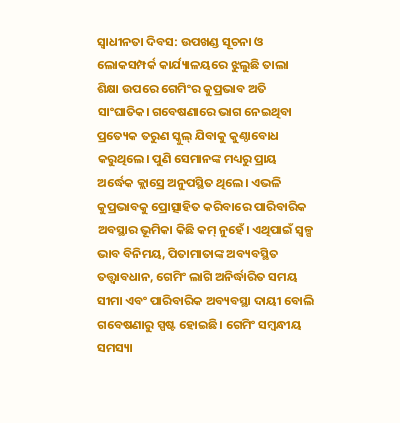ସ୍ୱାଧୀନତା ଦିବସ: ଉପଖଣ୍ଡ ସୂଚନା ଓ ଲୋକସମ୍ପର୍କ କାର୍ଯ୍ୟାଳୟରେ ଝୁଲୁଛି ତାଲା
ଶିକ୍ଷା ଉପରେ ଗେମିଂର କୁପ୍ରଭାବ ଅତି ସାଂଘାତିକ। ଗବେଷଣାରେ ଭାଗ ନେଇଥିବା ପ୍ରତ୍ୟେକ ତରୁଣ ସ୍କୁଲ୍ ଯିବାକୁ କୁଣ୍ଠାବୋଧ କରୁଥିଲେ। ପୁଣି ସେମାନଙ୍କ ମଧ୍ୟରୁ ପ୍ରାୟ ଅର୍ଦ୍ଧେକ କ୍ଲାସ୍ରେ ଅନୁପସ୍ଥିତ ଥିଲେ। ଏଭଳି କୁପ୍ରଭାବକୁ ପ୍ରୋତ୍ସାହିତ କରିବାରେ ପାରିବାରିକ ଅବସ୍ଥାର ଭୂମିକା କିଛି କମ୍ ନୁହେଁ। ଏଥିପାଇଁ ସ୍ବଳ୍ପ ଭାବ ବିନିମୟ, ପିତାମାତାଙ୍କ ଅବ୍ୟବସ୍ଥିତ ତତ୍ତ୍ବାବଧାନ, ଗେମିଂ ଲାଗି ଅନିର୍ଦ୍ଧାରିତ ସମୟ ସୀମା ଏବଂ ପାରିବାରିକ ଅବ୍ୟବସ୍ଥା ଦାୟୀ ବୋଲି ଗବେଷଣାରୁ ସ୍ପଷ୍ଟ ହୋଇଛି। ଗେମିଂ ସମ୍ବନ୍ଧୀୟ ସମସ୍ୟା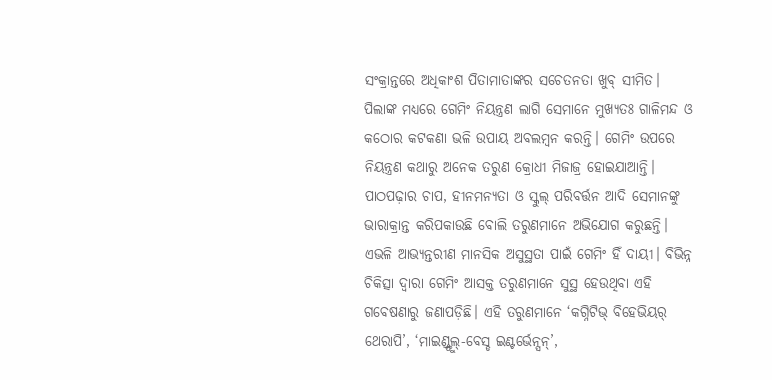ସଂକ୍ରାନ୍ତରେ ଅଧିକାଂଶ ପିତାମାତାଙ୍କର ସଚେତନତା ଖୁବ୍ ସୀମିତ। ପିଲାଙ୍କ ମଧ୍ୟରେ ଗେମିଂ ନିୟନ୍ତ୍ରଣ ଲାଗି ସେମାନେ ମୁଖ୍ୟତଃ ଗାଳିମନ୍ଦ ଓ କଠୋର କଟକଣା ଭଳି ଉପାୟ ଅବଲମ୍ବନ କରନ୍ତି। ଗେମିଂ ଉପରେ ନିୟନ୍ତ୍ରଣ କଥାରୁ ଅନେକ ତରୁଣ କ୍ରୋଧୀ ମିଜାଜ୍ର ହୋଇଯାଆନ୍ତି। ପାଠପଢ଼ାର ଚାପ, ହୀନମନ୍ୟତା ଓ ସ୍କୁଲ୍ ପରିବର୍ତ୍ତନ ଆଦି ସେମାନଙ୍କୁ ଭାରାକ୍ରାନ୍ତ କରିପକାଉଛି ବୋଲି ତରୁଣମାନେ ଅଭିଯୋଗ କରୁଛନ୍ତି। ଏଭଳି ଆଭ୍ୟନ୍ତରୀଣ ମାନସିକ ଅସୁସ୍ଥତା ପାଇଁ ଗେମିଂ ହିଁ ଦାୟୀ। ବିଭିନ୍ନ ଚିକିତ୍ସା ଦ୍ବାରା ଗେମିଂ ଆସକ୍ତ ତରୁଣମାନେ ସୁସ୍ଥ ହେଉଥିବା ଏହି ଗବେଷଣାରୁ ଜଣାପଡ଼ିଛି। ଏହି ତରୁଣମାନେ ‘କଗ୍ନିଟିଭ୍ ବିହେଭିୟର୍ ଥେରାପି’, ‘ମାଇଣ୍ଡ୍ଫୁଲ୍-ବେସ୍ଡ ଇଣ୍ଟର୍ଭେନ୍ସନ୍’,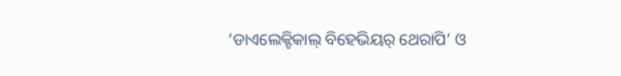‘ଡାଏଲେକ୍ଟିକାଲ୍ ବିହେଭିୟର୍ ଥେରାପି’ ଓ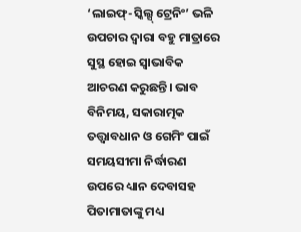‘ଲାଇଫ୍-ସ୍କିଲ୍ସ୍ ଟ୍ରେନିଂ’ ଭଳି ଉପଚାର ଦ୍ବାରା ବହୁ ମାତ୍ରାରେ ସୁସ୍ଥ ହୋଇ ସ୍ବାଭାବିକ ଆଚରଣ କରୁଛନ୍ତି। ଭାବ ବିନିମୟ, ସକାରାତ୍ମକ ତତ୍ତ୍ବାବଧାନ ଓ ଗେମିଂ ପାଇଁ ସମୟସୀମା ନିର୍ଦ୍ଧାରଣ ଉପରେ ଧ୍ୟାନ ଦେବାସହ ପିତାମାତାଙ୍କୁ ମଧ୍ୟ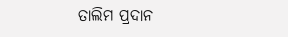ତାଲିମ ପ୍ରଦାନ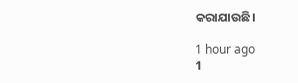କରାଯାଉଛି।

1 hour ago
1